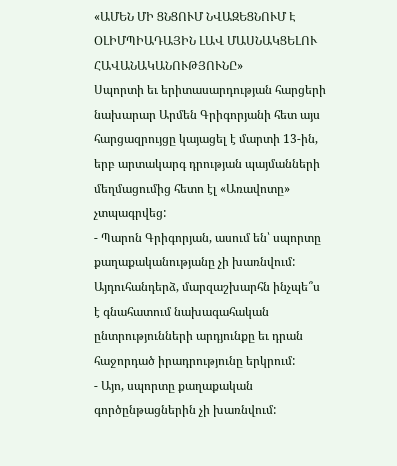«ԱՄԵՆ ՄԻ ՑՆՑՈՒՄ ՆՎԱԶԵՑՆՈՒՄ Է ՕԼԻՄՊԻԱԴԱՅԻՆ ԼԱՎ ՄԱՍՆԱԿՑԵԼՈՒ ՀԱՎԱՆԱԿԱՆՈՒԹՅՈՒՆԸ»
Սպորտի եւ երիտասարդության հարցերի նախարար Արմեն Գրիգորյանի հետ այս հարցազրույցը կայացել է մարտի 13-ին, երբ արտակարգ դրության պայմանների մեղմացումից հետո էլ «Առավոտը» չտպագրվեց:
- Պարոն Գրիգորյան, ասում են՝ սպորտը քաղաքականությանը չի խառնվում: Այդուհանդերձ, մարզաշխարհն ինչպե՞ս է գնահատում նախագահական ընտրությունների արդյունքը եւ դրան հաջորդած իրադրությունը երկրում:
- Այո, սպորտը քաղաքական գործընթացներին չի խառնվում: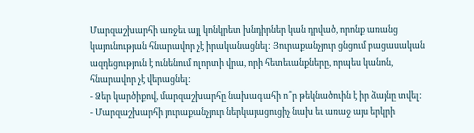Մարզաշխարհի առջեւ այլ կոնկրետ խնդիրներ կան դրված, որոնք առանց կայունության հնարավոր չէ իրականացնել: Յուրաքանչյուր ցնցում բացասական ազդեցություն է ունենում ոլորտի վրա, որի հետեւանքները, որպես կանոն, հնարավոր չէ վերացնել:
- Ձեր կարծիքով, մարզաշխարհը նախագահի ո՞ր թեկնածուին է իր ձայնը տվել:
- Մարզաշխարհի յուրաքանչյուր ներկայացուցիչ նախ եւ առաջ այս երկրի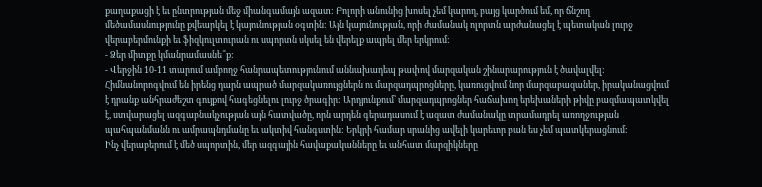քաղաքացի է եւ ընտրության մեջ միանգամայն ազատ: Բոլորի անունից խոսել չեմ կարող, բայց կարծում եմ, որ ճնշող մեծամասնությունը քվեարկել է կայունության օգտին: Այն կայունության, որի ժամանակ ոլորտն արժանացել է պետական լուրջ վերաբերմունքի եւ ֆիզկուլտուրան ու սպորտն սկսել են վերելք ապրել մեր երկրում:
- Ձեր միտքը կմանրամասնե՞ք:
- Վերջին 10-11 տարում ամբողջ հանրապետությունում աննախադեպ թափով մարզական շինարարություն է ծավալվել: Հիմնանորոգվում են իրենց դարն ապրած մարզակառույցներն ու մարզադպրոցները, կառուցվում նոր մարզաբազաներ, իրականացվում է դրանք անհրաժեշտ գույքով հագեցնելու լուրջ ծրագիր: Արդյունքում՝ մարզադպրոցներ հաճախող երեխաների թիվը բազմապատկվել է, ստվարացել ազգաբնակչության այն հատվածը, որն արդեն գերադասում է ազատ ժամանակը տրամադրել առողջության պահպանմանն ու ամրապնդմանը եւ ակտիվ հանգստին: Երկրի համար սրանից ավելի կարեւոր բան ես չեմ պատկերացնում:
Ինչ վերաբերում է մեծ սպորտին, մեր ազգային հավաքականները եւ անհատ մարզիկները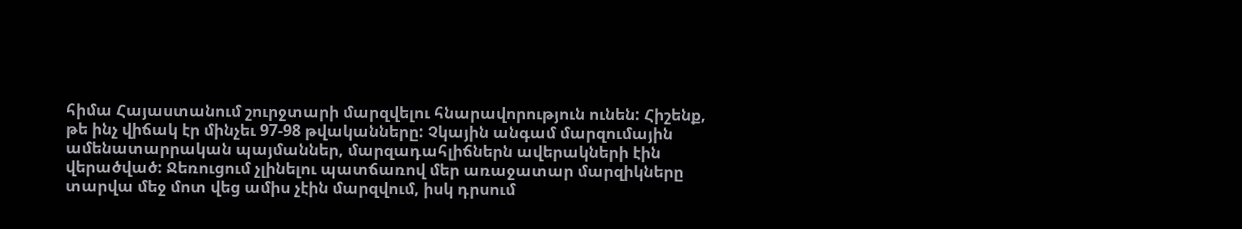հիմա Հայաստանում շուրջտարի մարզվելու հնարավորություն ունեն: Հիշենք, թե ինչ վիճակ էր մինչեւ 97-98 թվականները: Չկային անգամ մարզումային ամենատարրական պայմաններ, մարզադահլիճներն ավերակների էին վերածված: Ջեռուցում չլինելու պատճառով մեր առաջատար մարզիկները տարվա մեջ մոտ վեց ամիս չէին մարզվում, իսկ դրսում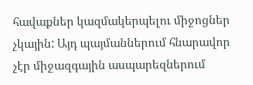հավաքներ կազմակերպելու միջոցներ չկային: Այդ պայմաններում հնարավոր չէր միջազգային ասպարեզներում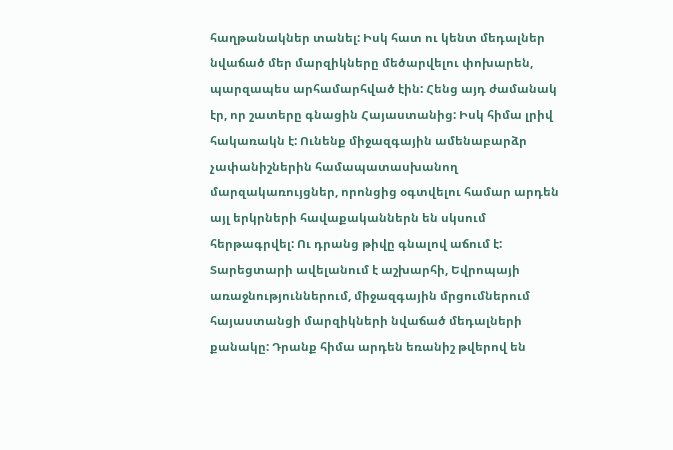հաղթանակներ տանել: Իսկ հատ ու կենտ մեդալներ նվաճած մեր մարզիկները մեծարվելու փոխարեն, պարզապես արհամարհված էին: Հենց այդ ժամանակ էր, որ շատերը գնացին Հայաստանից: Իսկ հիմա լրիվ հակառակն է: Ունենք միջազգային ամենաբարձր չափանիշներին համապատասխանող մարզակառույցներ, որոնցից օգտվելու համար արդեն այլ երկրների հավաքականներն են սկսում հերթագրվել: Ու դրանց թիվը գնալով աճում է: Տարեցտարի ավելանում է աշխարհի, Եվրոպայի առաջնություններում, միջազգային մրցումներում հայաստանցի մարզիկների նվաճած մեդալների քանակը: Դրանք հիմա արդեն եռանիշ թվերով են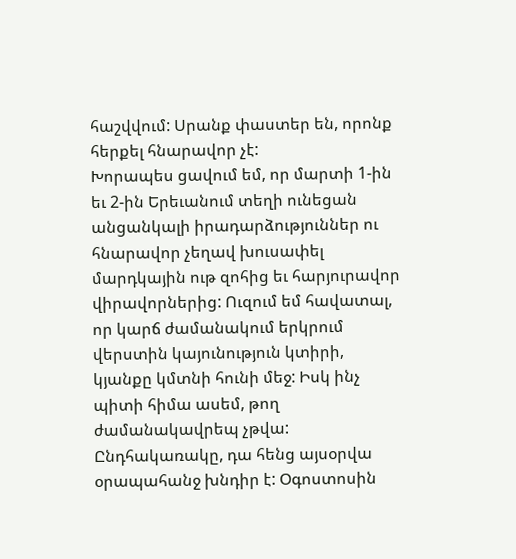հաշվվում: Սրանք փաստեր են, որոնք հերքել հնարավոր չէ:
Խորապես ցավում եմ, որ մարտի 1-ին եւ 2-ին Երեւանում տեղի ունեցան անցանկալի իրադարձություններ ու հնարավոր չեղավ խուսափել մարդկային ութ զոհից եւ հարյուրավոր վիրավորներից: Ուզում եմ հավատալ, որ կարճ ժամանակում երկրում վերստին կայունություն կտիրի, կյանքը կմտնի հունի մեջ: Իսկ ինչ պիտի հիմա ասեմ, թող ժամանակավրեպ չթվա: Ընդհակառակը, դա հենց այսօրվա օրապահանջ խնդիր է: Օգոստոսին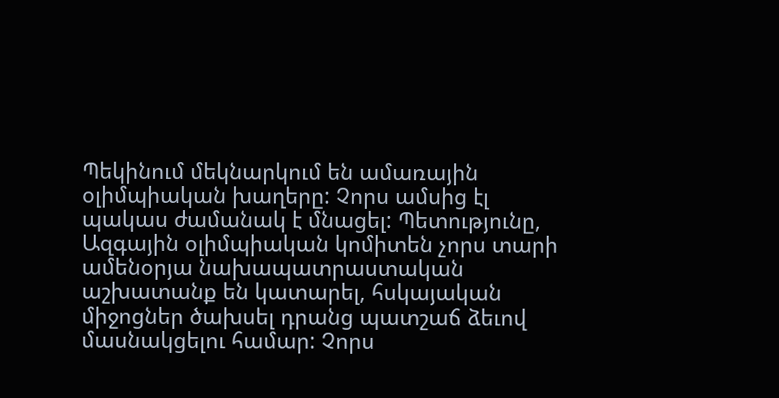Պեկինում մեկնարկում են ամառային օլիմպիական խաղերը: Չորս ամսից էլ պակաս ժամանակ է մնացել: Պետությունը, Ազգային օլիմպիական կոմիտեն չորս տարի ամենօրյա նախապատրաստական աշխատանք են կատարել, հսկայական միջոցներ ծախսել դրանց պատշաճ ձեւով մասնակցելու համար: Չորս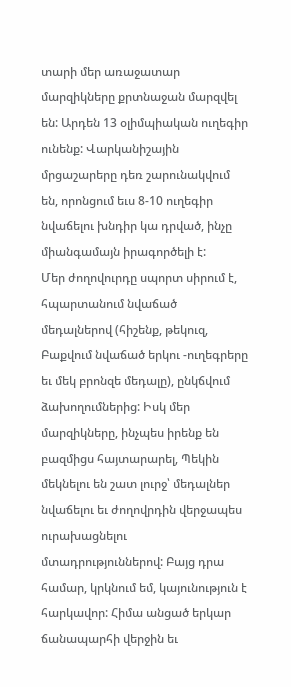տարի մեր առաջատար մարզիկները քրտնաջան մարզվել են: Արդեն 13 օլիմպիական ուղեգիր ունենք: Վարկանիշային մրցաշարերը դեռ շարունակվում են, որոնցում եւս 8-10 ուղեգիր նվաճելու խնդիր կա դրված, ինչը միանգամայն իրագործելի է:
Մեր ժողովուրդը սպորտ սիրում է, հպարտանում նվաճած մեդալներով (հիշենք, թեկուզ, Բաքվում նվաճած երկու -ուղեգրերը եւ մեկ բրոնզե մեդալը), ընկճվում ձախողումներից: Իսկ մեր մարզիկները, ինչպես իրենք են բազմիցս հայտարարել, Պեկին մեկնելու են շատ լուրջ՝ մեդալներ նվաճելու եւ ժողովրդին վերջապես ուրախացնելու մտադրություններով: Բայց դրա համար, կրկնում եմ, կայունություն է հարկավոր: Հիմա անցած երկար ճանապարհի վերջին եւ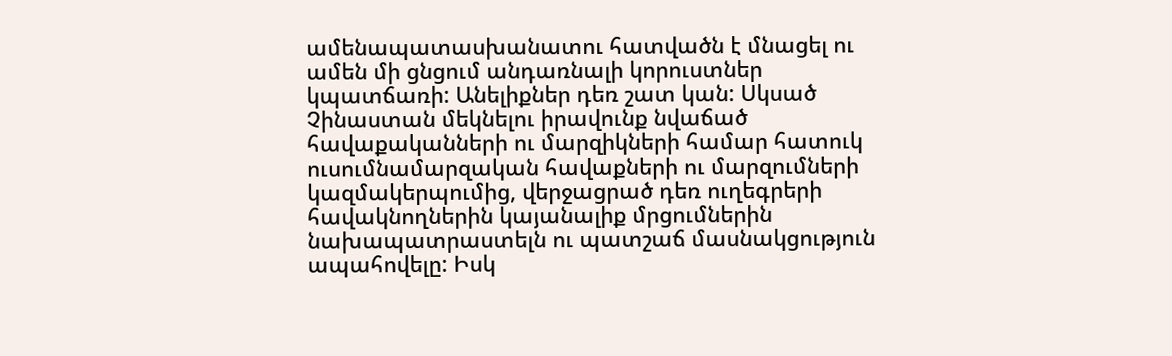ամենապատասխանատու հատվածն է մնացել ու ամեն մի ցնցում անդառնալի կորուստներ կպատճառի: Անելիքներ դեռ շատ կան: Սկսած Չինաստան մեկնելու իրավունք նվաճած հավաքականների ու մարզիկների համար հատուկ ուսումնամարզական հավաքների ու մարզումների կազմակերպումից, վերջացրած դեռ ուղեգրերի հավակնողներին կայանալիք մրցումներին նախապատրաստելն ու պատշաճ մասնակցություն ապահովելը: Իսկ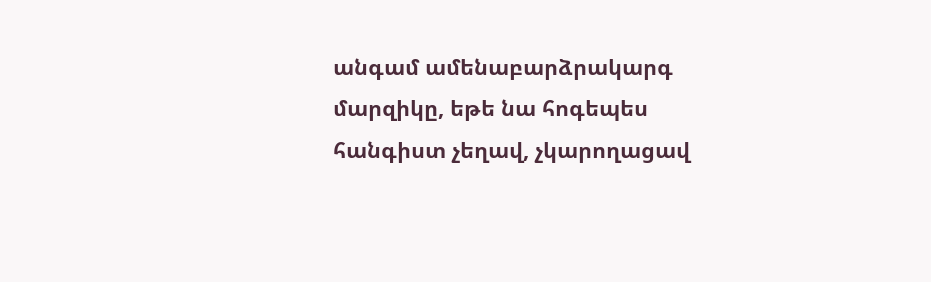անգամ ամենաբարձրակարգ մարզիկը, եթե նա հոգեպես հանգիստ չեղավ, չկարողացավ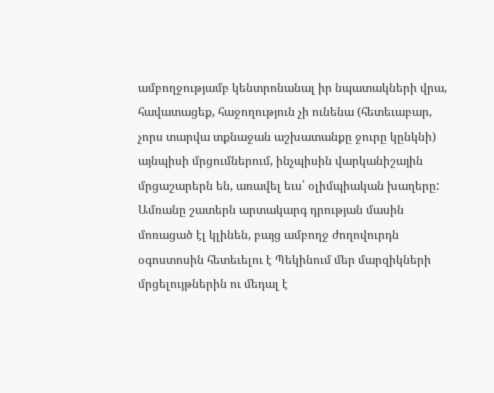ամբողջությամբ կենտրոնանալ իր նպատակների վրա, հավատացեք, հաջողություն չի ունենա (հետեւաբար, չորս տարվա տքնաջան աշխատանքը ջուրը կընկնի) այնպիսի մրցումներում, ինչպիսին վարկանիշային մրցաշարերն են, առավել եւս՝ օլիմպիական խաղերը:
Ամռանը շատերն արտակարգ դրության մասին մոռացած էլ կլինեն, բայց ամբողջ ժողովուրդն օգոստոսին հետեւելու է Պեկինում մեր մարզիկների մրցելույթներին ու մեդալ է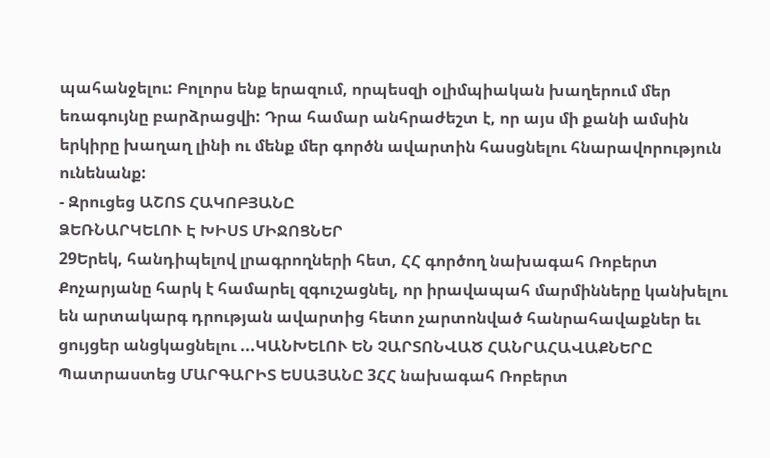պահանջելու: Բոլորս ենք երազում, որպեսզի օլիմպիական խաղերում մեր եռագույնը բարձրացվի: Դրա համար անհրաժեշտ է, որ այս մի քանի ամսին երկիրը խաղաղ լինի ու մենք մեր գործն ավարտին հասցնելու հնարավորություն ունենանք:
- Զրուցեց ԱՇՈՏ ՀԱԿՈԲՅԱՆԸ
ՁԵՌՆԱՐԿԵԼՈՒ Է ԽԻՍՏ ՄԻՋՈՑՆԵՐ
29Երեկ, հանդիպելով լրագրողների հետ, ՀՀ գործող նախագահ Ռոբերտ Քոչարյանը հարկ է համարել զգուշացնել, որ իրավապահ մարմինները կանխելու են արտակարգ դրության ավարտից հետո չարտոնված հանրահավաքներ եւ ցույցեր անցկացնելու ...ԿԱՆԽԵԼՈՒ ԵՆ ՉԱՐՏՈՆՎԱԾ ՀԱՆՐԱՀԱՎԱՔՆԵՐԸ
Պատրաստեց ՄԱՐԳԱՐԻՏ ԵՍԱՅԱՆԸ 3ՀՀ նախագահ Ռոբերտ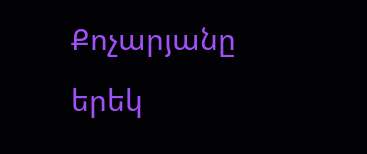Քոչարյանը երեկ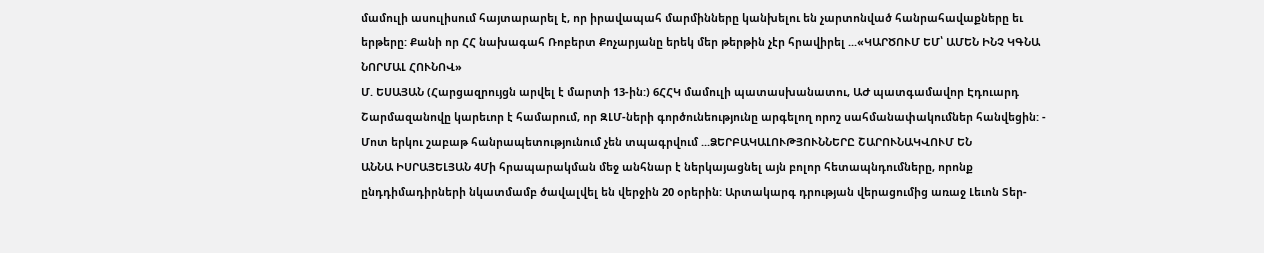մամուլի ասուլիսում հայտարարել է, որ իրավապահ մարմինները կանխելու են չարտոնված հանրահավաքները եւ երթերը: Քանի որ ՀՀ նախագահ Ռոբերտ Քոչարյանը երեկ մեր թերթին չէր հրավիրել ...«ԿԱՐԾՈՒՄ ԵՄ՝ ԱՄԵՆ ԻՆՉ ԿԳՆԱ ՆՈՐՄԱԼ ՀՈՒՆՈՎ»
Մ. ԵՍԱՅԱՆ (Հարցազրույցն արվել է մարտի 13-ին:) 6ՀՀԿ մամուլի պատասխանատու, ԱԺ պատգամավոր Էդուարդ Շարմազանովը կարեւոր է համարում, որ ԶԼՄ-ների գործունեությունը արգելող որոշ սահմանափակումներ հանվեցին: - Մոտ երկու շաբաթ հանրապետությունում չեն տպագրվում ...ՁԵՐԲԱԿԱԼՈՒԹՅՈՒՆՆԵՐԸ ՇԱՐՈՒՆԱԿՎՈՒՄ ԵՆ
ԱՆՆԱ ԻՍՐԱՅԵԼՅԱՆ 4Մի հրապարակման մեջ անհնար է ներկայացնել այն բոլոր հետապնդումները, որոնք ընդդիմադիրների նկատմամբ ծավալվել են վերջին 20 օրերին: Արտակարգ դրության վերացումից առաջ Լեւոն Տեր-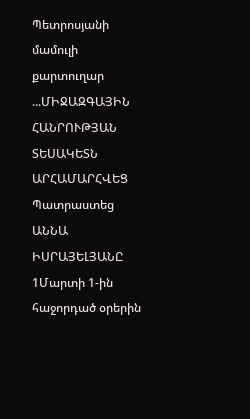Պետրոսյանի մամուլի քարտուղար ...ՄԻՋԱԶԳԱՅԻՆ ՀԱՆՐՈՒԹՅԱՆ ՏԵՍԱԿԵՏՆ ԱՐՀԱՄԱՐՀՎԵՑ
Պատրաստեց ԱՆՆԱ ԻՍՐԱՅԵԼՅԱՆԸ 1Մարտի 1-ին հաջորդած օրերին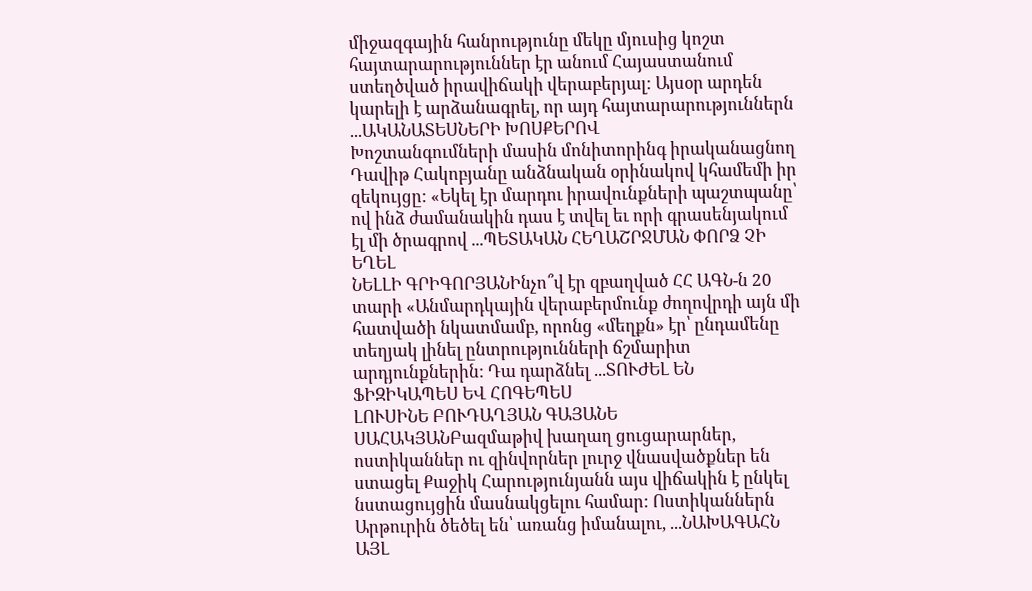միջազգային հանրությունը մեկը մյուսից կոշտ հայտարարություններ էր անում Հայաստանում ստեղծված իրավիճակի վերաբերյալ: Այսօր արդեն կարելի է արձանագրել, որ այդ հայտարարություններն ...ԱԿԱՆԱՏԵՍՆԵՐԻ ԽՈՍՔԵՐՈՎ
Խոշտանգումների մասին մոնիտորինգ իրականացնող Դավիթ Հակոբյանը անձնական օրինակով կհամեմի իր զեկույցը: «Եկել էր մարդու իրավունքների պաշտպանը՝ ով ինձ ժամանակին դաս է տվել եւ որի գրասենյակում էլ մի ծրագրով ...ՊԵՏԱԿԱՆ ՀԵՂԱՇՐՋՄԱՆ ՓՈՐՁ ՉԻ ԵՂԵԼ
ՆԵԼԼԻ ԳՐԻԳՈՐՅԱՆԻնչո՞վ էր զբաղված ՀՀ ԱԳՆ-ն 20 տարի «Անմարդկային վերաբերմունք ժողովրդի այն մի հատվածի նկատմամբ, որոնց «մեղքն» էր՝ ընդամենը տեղյակ լինել ընտրությունների ճշմարիտ արդյունքներին: Դա դարձնել ...ՏՈՒԺԵԼ ԵՆ ՖԻԶԻԿԱՊԵՍ ԵՎ ՀՈԳԵՊԵՍ
ԼՈՒՍԻՆԵ ԲՈՒԴԱՂՅԱՆ ԳԱՅԱՆԵ ՍԱՀԱԿՅԱՆԲազմաթիվ խաղաղ ցուցարարներ, ոստիկաններ ու զինվորներ լուրջ վնասվածքներ են ստացել Քաջիկ Հարությունյանն այս վիճակին է ընկել նստացույցին մասնակցելու համար: Ոստիկաններն Արթուրին ծեծել են՝ առանց իմանալու, ...ՆԱԽԱԳԱՀՆ ԱՅԼ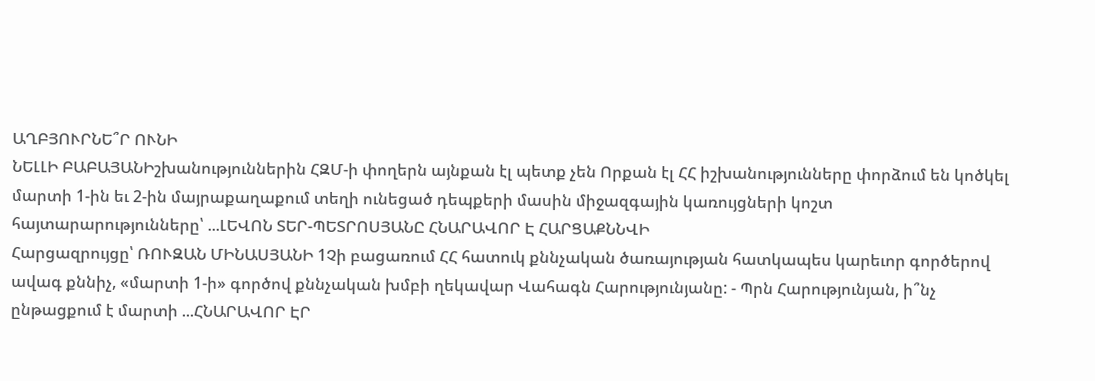ԱՂԲՅՈՒՐՆԵ՞Ր ՈՒՆԻ
ՆԵԼԼԻ ԲԱԲԱՅԱՆԻշխանություններին ՀԶՄ-ի փողերն այնքան էլ պետք չեն Որքան էլ ՀՀ իշխանությունները փորձում են կոծկել մարտի 1-ին եւ 2-ին մայրաքաղաքում տեղի ունեցած դեպքերի մասին միջազգային կառույցների կոշտ հայտարարությունները՝ ...ԼԵՎՈՆ ՏԵՐ-ՊԵՏՐՈՍՅԱՆԸ ՀՆԱՐԱՎՈՐ Է ՀԱՐՑԱՔՆՆՎԻ
Հարցազրույցը՝ ՌՈՒԶԱՆ ՄԻՆԱՍՅԱՆԻ 1Չի բացառում ՀՀ հատուկ քննչական ծառայության հատկապես կարեւոր գործերով ավագ քննիչ, «մարտի 1-ի» գործով քննչական խմբի ղեկավար Վահագն Հարությունյանը: - Պրն Հարությունյան, ի՞նչ ընթացքում է մարտի ...ՀՆԱՐԱՎՈՐ ԷՐ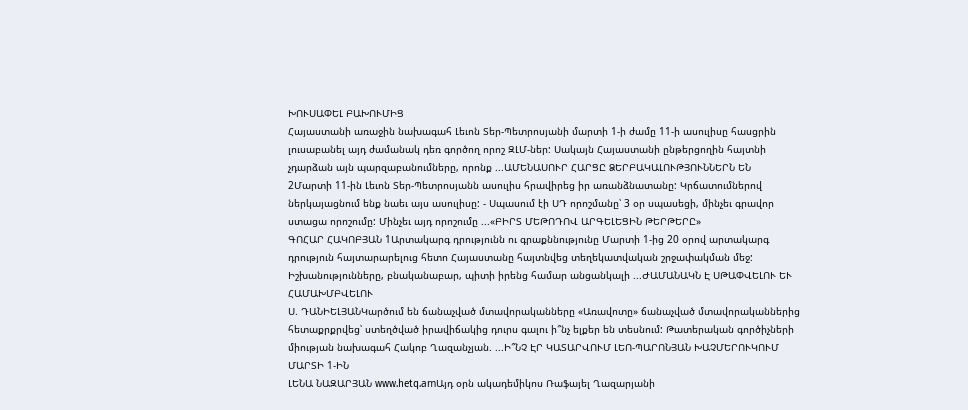ԽՈՒՍԱՓԵԼ ԲԱԽՈՒՄԻՑ
Հայաստանի առաջին նախագահ Լեւոն Տեր-Պետրոսյանի մարտի 1-ի ժամը 11-ի ասուլիսը հասցրին լուսաբանել այդ ժամանակ դեռ գործող որոշ ԶԼՄ-ներ: Սակայն Հայաստանի ընթերցողին հայտնի չդարձան այն պարզաբանումները, որոնք ...ԱՄԵՆԱՍՈՒՐ ՀԱՐՑԸ ՁԵՐԲԱԿԱԼՈՒԹՅՈՒՆՆԵՐՆ ԵՆ
2Մարտի 11-ին Լեւոն Տեր-Պետրոսյանն ասուլիս հրավիրեց իր առանձնատանը: Կրճատումներով ներկայացնում ենք նաեւ այս ասուլիսը: - Սպասում էի ՍԴ որոշմանը՝ 3 օր սպասեցի, մինչեւ գրավոր ստացա որոշումը: Մինչեւ այդ որոշումը ...«ԲԻՐՏ ՄԵԹՈԴՈՎ ԱՐԳԵԼԵՑԻՆ ԹԵՐԹԵՐԸ»
ԳՈՀԱՐ ՀԱԿՈԲՅԱՆ 1Արտակարգ դրությունն ու գրաքննությունը Մարտի 1-ից 20 օրով արտակարգ դրություն հայտարարելուց հետո Հայաստանը հայտնվեց տեղեկատվական շրջափակման մեջ: Իշխանությունները, բնականաբար, պիտի իրենց համար անցանկալի ...ԺԱՄԱՆԱԿՆ Է ՍԹԱՓՎԵԼՈՒ ԵՒ ՀԱՄԱԽՄԲՎԵԼՈՒ
Ս. ԴԱՆԻԵԼՅԱՆԿարծում են ճանաչված մտավորականները «Առավոտը» ճանաչված մտավորականներից հետաքրքրվեց՝ ստեղծված իրավիճակից դուրս գալու ի՞նչ ելքեր են տեսնում: Թատերական գործիչների միության նախագահ Հակոբ Ղազանչյան. ...Ի՞ՆՉ ԷՐ ԿԱՏԱՐՎՈՒՄ ԼԵՈ-ՊԱՐՈՆՅԱՆ ԽԱՉՄԵՐՈՒԿՈՒՄ ՄԱՐՏԻ 1-ԻՆ
ԼԵՆԱ ՆԱԶԱՐՅԱՆ www.hetq.amԱյդ օրն ակադեմիկոս Ռաֆայել Ղազարյանի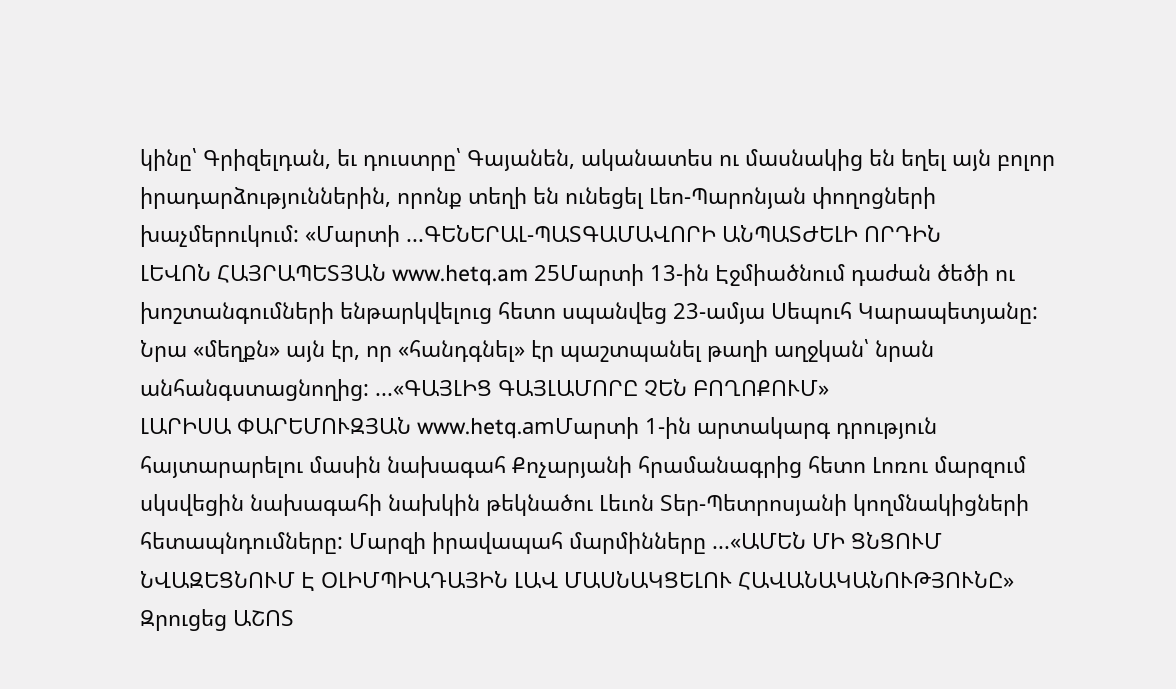կինը՝ Գրիզելդան, եւ դուստրը՝ Գայանեն, ականատես ու մասնակից են եղել այն բոլոր իրադարձություններին, որոնք տեղի են ունեցել Լեո-Պարոնյան փողոցների խաչմերուկում: «Մարտի ...ԳԵՆԵՐԱԼ-ՊԱՏԳԱՄԱՎՈՐԻ ԱՆՊԱՏԺԵԼԻ ՈՐԴԻՆ
ԼԵՎՈՆ ՀԱՅՐԱՊԵՏՅԱՆ www.hetq.am 25Մարտի 13-ին Էջմիածնում դաժան ծեծի ու խոշտանգումների ենթարկվելուց հետո սպանվեց 23-ամյա Սեպուհ Կարապետյանը: Նրա «մեղքն» այն էր, որ «հանդգնել» էր պաշտպանել թաղի աղջկան՝ նրան անհանգստացնողից: ...«ԳԱՅԼԻՑ ԳԱՅԼԱՄՈՐԸ ՉԵՆ ԲՈՂՈՔՈՒՄ»
ԼԱՐԻՍԱ ՓԱՐԵՄՈՒԶՅԱՆ www.hetq.amՄարտի 1-ին արտակարգ դրություն հայտարարելու մասին նախագահ Քոչարյանի հրամանագրից հետո Լոռու մարզում սկսվեցին նախագահի նախկին թեկնածու Լեւոն Տեր-Պետրոսյանի կողմնակիցների հետապնդումները: Մարզի իրավապահ մարմինները ...«ԱՄԵՆ ՄԻ ՑՆՑՈՒՄ ՆՎԱԶԵՑՆՈՒՄ Է ՕԼԻՄՊԻԱԴԱՅԻՆ ԼԱՎ ՄԱՍՆԱԿՑԵԼՈՒ ՀԱՎԱՆԱԿԱՆՈՒԹՅՈՒՆԸ»
Զրուցեց ԱՇՈՏ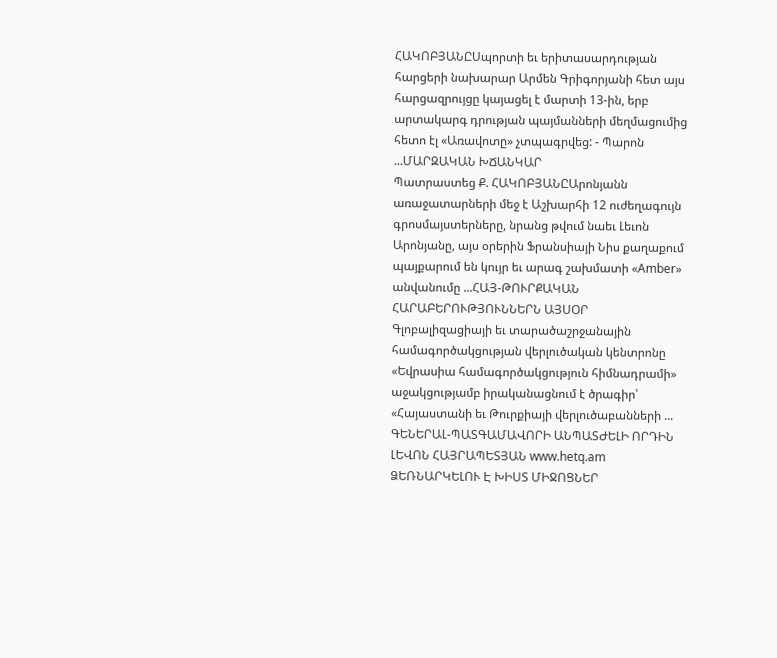ՀԱԿՈԲՅԱՆԸՍպորտի եւ երիտասարդության հարցերի նախարար Արմեն Գրիգորյանի հետ այս հարցազրույցը կայացել է մարտի 13-ին, երբ արտակարգ դրության պայմանների մեղմացումից հետո էլ «Առավոտը» չտպագրվեց: - Պարոն ...ՄԱՐԶԱԿԱՆ ԽՃԱՆԿԱՐ
Պատրաստեց Ք. ՀԱԿՈԲՅԱՆԸԱրոնյանն առաջատարների մեջ է Աշխարհի 12 ուժեղագույն գրոսմայստերները, նրանց թվում նաեւ Լեւոն Արոնյանը, այս օրերին Ֆրանսիայի Նիս քաղաքում պայքարում են կույր եւ արագ շախմատի «Amber» անվանումը ...ՀԱՅ-ԹՈՒՐՔԱԿԱՆ ՀԱՐԱԲԵՐՈՒԹՅՈՒՆՆԵՐՆ ԱՅՍՕՐ
Գլոբալիզացիայի եւ տարածաշրջանային համագործակցության վերլուծական կենտրոնը «Եվրասիա համագործակցություն հիմնադրամի» աջակցությամբ իրականացնում է ծրագիր՝ «Հայաստանի եւ Թուրքիայի վերլուծաբանների ...
ԳԵՆԵՐԱԼ-ՊԱՏԳԱՄԱՎՈՐԻ ԱՆՊԱՏԺԵԼԻ ՈՐԴԻՆ
ԼԵՎՈՆ ՀԱՅՐԱՊԵՏՅԱՆ www.hetq.am
ՁԵՌՆԱՐԿԵԼՈՒ Է ԽԻՍՏ ՄԻՋՈՑՆԵՐ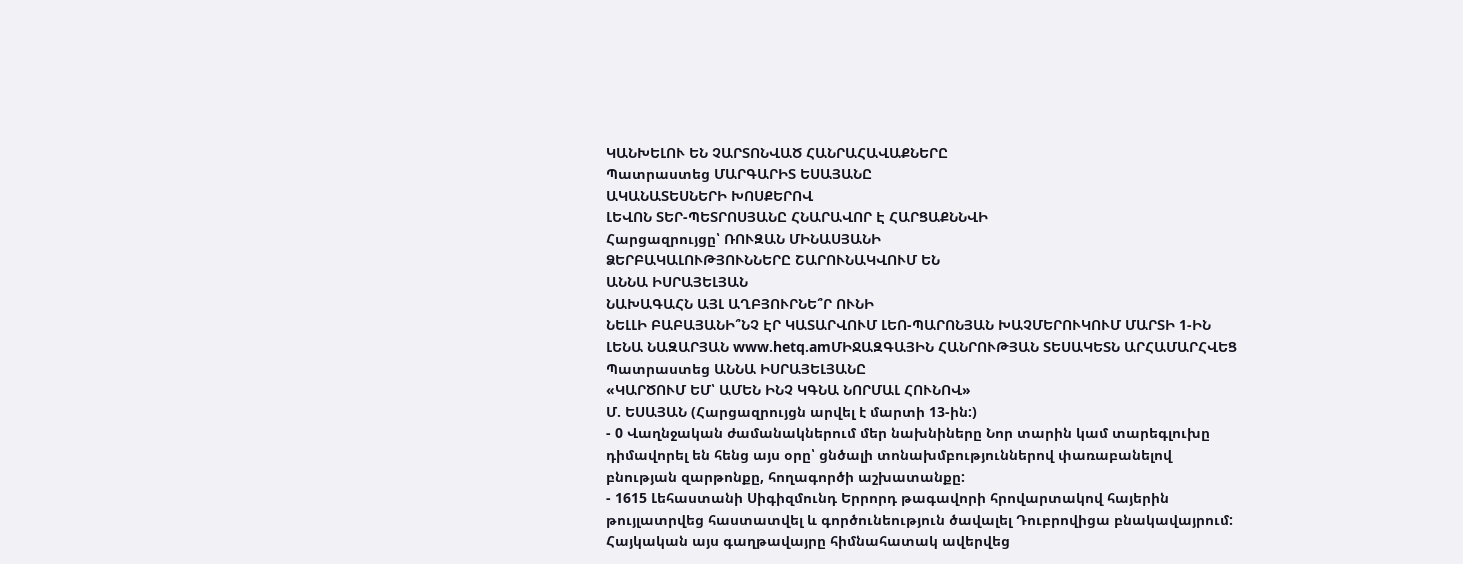ԿԱՆԽԵԼՈՒ ԵՆ ՉԱՐՏՈՆՎԱԾ ՀԱՆՐԱՀԱՎԱՔՆԵՐԸ
Պատրաստեց ՄԱՐԳԱՐԻՏ ԵՍԱՅԱՆԸ
ԱԿԱՆԱՏԵՍՆԵՐԻ ԽՈՍՔԵՐՈՎ
ԼԵՎՈՆ ՏԵՐ-ՊԵՏՐՈՍՅԱՆԸ ՀՆԱՐԱՎՈՐ Է ՀԱՐՑԱՔՆՆՎԻ
Հարցազրույցը՝ ՌՈՒԶԱՆ ՄԻՆԱՍՅԱՆԻ
ՁԵՐԲԱԿԱԼՈՒԹՅՈՒՆՆԵՐԸ ՇԱՐՈՒՆԱԿՎՈՒՄ ԵՆ
ԱՆՆԱ ԻՍՐԱՅԵԼՅԱՆ
ՆԱԽԱԳԱՀՆ ԱՅԼ ԱՂԲՅՈՒՐՆԵ՞Ր ՈՒՆԻ
ՆԵԼԼԻ ԲԱԲԱՅԱՆԻ՞ՆՉ ԷՐ ԿԱՏԱՐՎՈՒՄ ԼԵՈ-ՊԱՐՈՆՅԱՆ ԽԱՉՄԵՐՈՒԿՈՒՄ ՄԱՐՏԻ 1-ԻՆ
ԼԵՆԱ ՆԱԶԱՐՅԱՆ www.hetq.amՄԻՋԱԶԳԱՅԻՆ ՀԱՆՐՈՒԹՅԱՆ ՏԵՍԱԿԵՏՆ ԱՐՀԱՄԱՐՀՎԵՑ
Պատրաստեց ԱՆՆԱ ԻՍՐԱՅԵԼՅԱՆԸ
«ԿԱՐԾՈՒՄ ԵՄ՝ ԱՄԵՆ ԻՆՉ ԿԳՆԱ ՆՈՐՄԱԼ ՀՈՒՆՈՎ»
Մ. ԵՍԱՅԱՆ (Հարցազրույցն արվել է մարտի 13-ին:)
- 0 Վաղնջական ժամանակներում մեր նախնիները Նոր տարին կամ տարեգլուխը դիմավորել են հենց այս օրը՝ ցնծալի տոնախմբություններով փառաբանելով բնության զարթոնքը, հողագործի աշխատանքը:
- 1615 Լեհաստանի Սիգիզմունդ Երրորդ թագավորի հրովարտակով հայերին թույլատրվեց հաստատվել և գործունեություն ծավալել Դուբրովիցա բնակավայրում: Հայկական այս գաղթավայրը հիմնահատակ ավերվեց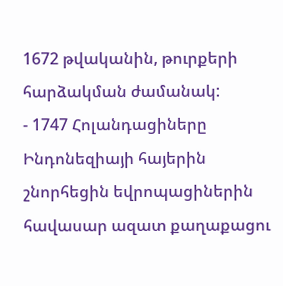1672 թվականին, թուրքերի հարձակման ժամանակ:
- 1747 Հոլանդացիները Ինդոնեզիայի հայերին շնորհեցին եվրոպացիներին հավասար ազատ քաղաքացու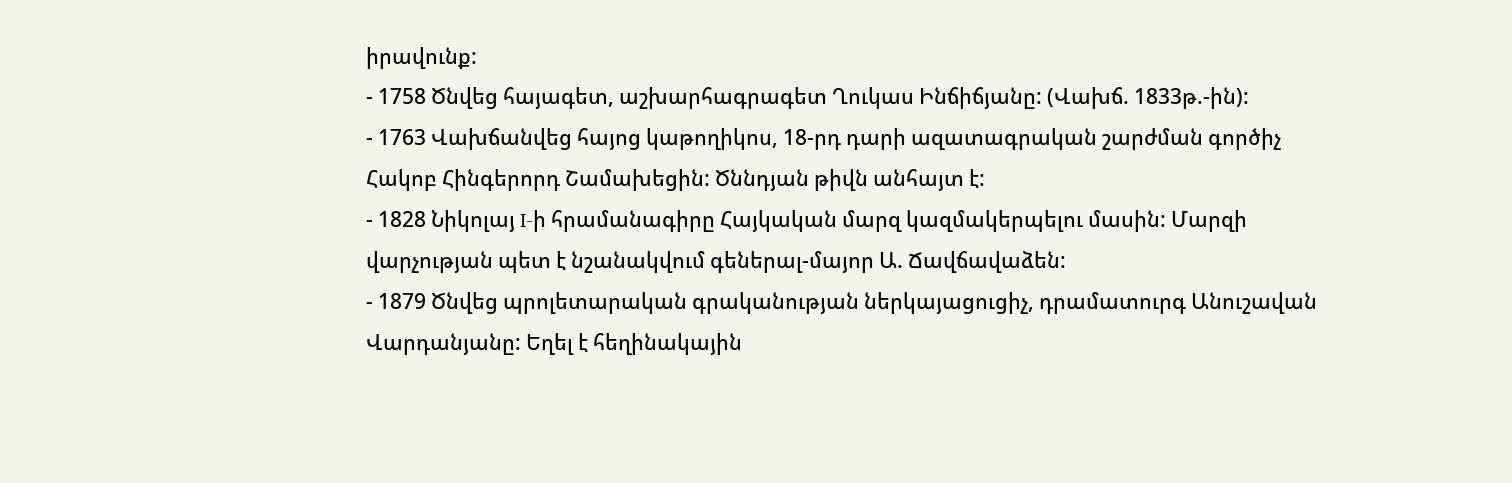իրավունք:
- 1758 Ծնվեց հայագետ, աշխարհագրագետ Ղուկաս Ինճիճյանը: (Վախճ. 1833թ.-ին):
- 1763 Վախճանվեց հայոց կաթողիկոս, 18-րդ դարի ազատագրական շարժման գործիչ Հակոբ Հինգերորդ Շամախեցին: Ծննդյան թիվն անհայտ է:
- 1828 Նիկոլայ I-ի հրամանագիրը Հայկական մարզ կազմակերպելու մասին: Մարզի վարչության պետ է նշանակվում գեներալ-մայոր Ա. Ճավճավաձեն:
- 1879 Ծնվեց պրոլետարական գրականության ներկայացուցիչ, դրամատուրգ Անուշավան Վարդանյանը: Եղել է հեղինակային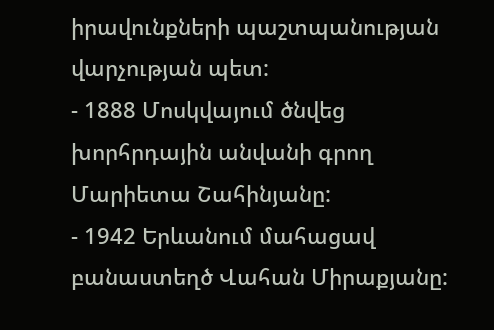իրավունքների պաշտպանության վարչության պետ:
- 1888 Մոսկվայում ծնվեց խորհրդային անվանի գրող Մարիետա Շահինյանը:
- 1942 Երևանում մահացավ բանաստեղծ Վահան Միրաքյանը: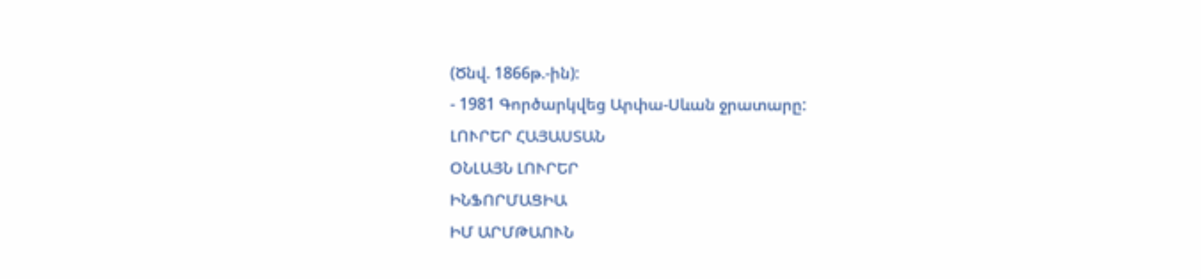(Ծնվ. 1866թ.-ին):
- 1981 Գործարկվեց Արփա-Սևան ջրատարը:
ԼՈՒՐԵՐ ՀԱՅԱՍՏԱՆ
ՕՆԼԱՅՆ ԼՈՒՐԵՐ
ԻՆՖՈՐՄԱՑԻԱ
ԻՄ ԱՐՄԹԱՈՒՆ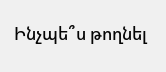Ինչպե՞ս թողնել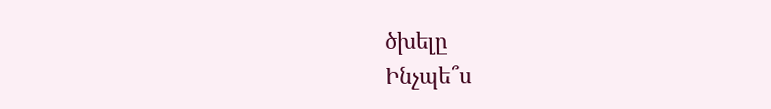ծխելը
Ինչպե՞ս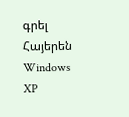գրել Հայերեն Windows XP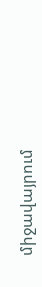միջավայրում